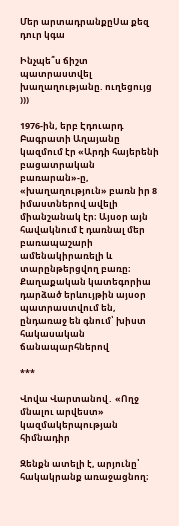Մեր արտադրանքըՍա քեզ դուր կգա

Ինչպե՞ս ճիշտ պատրաստվել խաղաղությանը. ուղեցույց )))

1976-ին, երբ Էդուարդ Բագրատի Աղայանը կազմում էր «Արդի հայերենի բացատրական բառարան»-ը, «խաղաղություն» բառն իր 8 իմաստներով ավելի միանշանակ էր։ Այսօր այն հավակնում է դառնալ մեր բառապաշարի ամենակիրառելի և տարընթերցվող բառը։ Քաղաքական կատեգորիա դարձած երևույթին այսօր պատրաստվում են, ընդառաջ են գնում՝ խիստ հակասական ճանապարհներով

***

Վովա Վարտանով․ «Ողջ մնալու արվեստ» կազմակերպության հիմնադիր

Զենքն ատելի է, արյունը՝ հակակրանք առաջացնող։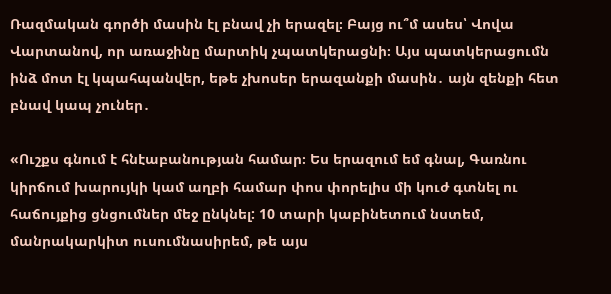Ռազմական գործի մասին էլ բնավ չի երազել։ Բայց ու՞մ ասես՝ Վովա Վարտանով, որ առաջինը մարտիկ չպատկերացնի։ Այս պատկերացումն ինձ մոտ էլ կպահպանվեր, եթե չխոսեր երազանքի մասին․ այն զենքի հետ բնավ կապ չուներ․

«Ուշքս գնում է հնէաբանության համար։ Ես երազում եմ գնալ, Գառնու կիրճում խարույկի կամ աղբի համար փոս փորելիս մի կուժ գտնել ու հաճույքից ցնցումներ մեջ ընկնել: 10 տարի կաբինետում նստեմ, մանրակարկիտ ուսումնասիրեմ, թե այս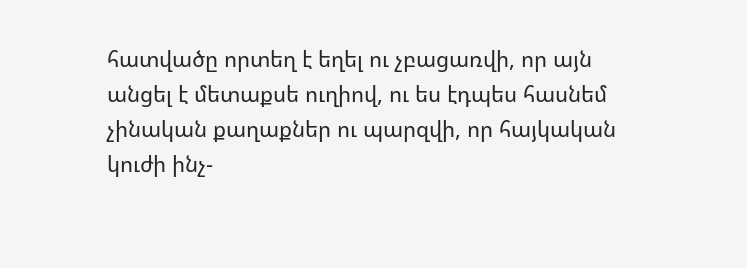հատվածը որտեղ է եղել ու չբացառվի, որ այն անցել է մետաքսե ուղիով, ու ես էդպես հասնեմ չինական քաղաքներ ու պարզվի, որ հայկական կուժի ինչ-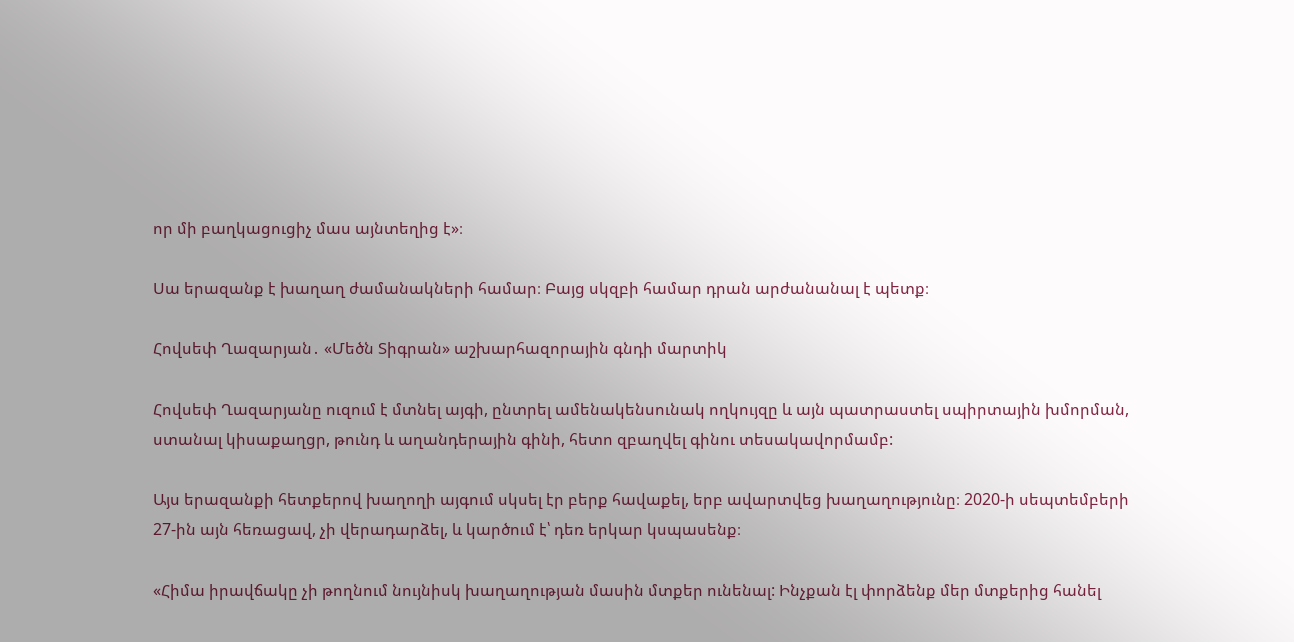որ մի բաղկացուցիչ մաս այնտեղից է»։

Սա երազանք է խաղաղ ժամանակների համար։ Բայց սկզբի համար դրան արժանանալ է պետք։

Հովսեփ Ղազարյան․ «Մեծն Տիգրան» աշխարհազորային գնդի մարտիկ

Հովսեփ Ղազարյանը ուզում է մտնել այգի, ընտրել ամենակենսունակ ողկույզը և այն պատրաստել սպիրտային խմորման, ստանալ կիսաքաղցր, թունդ և աղանդերային գինի, հետո զբաղվել գինու տեսակավորմամբ:

Այս երազանքի հետքերով խաղողի այգում սկսել էր բերք հավաքել, երբ ավարտվեց խաղաղությունը։ 2020-ի սեպտեմբերի 27-ին այն հեռացավ, չի վերադարձել, և կարծում է՝ դեռ երկար կսպասենք։

«Հիմա իրավճակը չի թողնում նույնիսկ խաղաղության մասին մտքեր ունենալ: Ինչքան էլ փորձենք մեր մտքերից հանել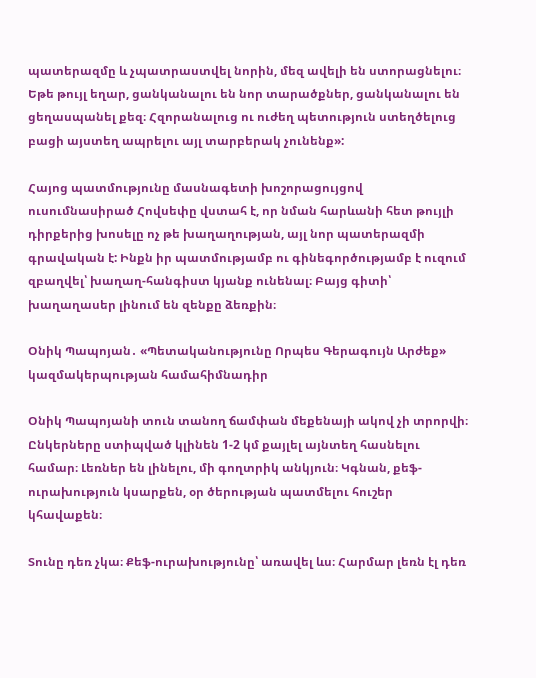պատերազմը և չպատրաստվել նորին, մեզ ավելի են ստորացնելու։ Եթե թույլ եղար, ցանկանալու են նոր տարածքներ, ցանկանալու են ցեղասպանել քեզ։ Հզորանալուց ու ուժեղ պետություն ստեղծելուց բացի այստեղ ապրելու այլ տարբերակ չունենք»:

Հայոց պատմությունը մասնագետի խոշորացույցով ուսումնասիրած Հովսեփը վստահ է, որ նման հարևանի հետ թույլի դիրքերից խոսելը ոչ թե խաղաղության, այլ նոր պատերազմի գրավական է: Ինքն իր պատմությամբ ու գինեգործությամբ է ուզում զբաղվել՝ խաղաղ-հանգիստ կյանք ունենալ։ Բայց գիտի՝ խաղաղասեր լինում են զենքը ձեռքին։

Օնիկ Պապոյան․ «Պետականությունը Որպես Գերագույն Արժեք» կազմակերպության համահիմնադիր

Օնիկ Պապոյանի տուն տանող ճամփան մեքենայի ակով չի տրորվի։ Ընկերները ստիպված կլինեն 1-2 կմ քայլել այնտեղ հասնելու համար։ Լեռներ են լինելու, մի գողտրիկ անկյուն։ Կգնան, քեֆ-ուրախություն կսարքեն, օր ծերության պատմելու հուշեր կհավաքեն։

Տունը դեռ չկա։ Քեֆ-ուրախությունը՝ առավել ևս։ Հարմար լեռն էլ դեռ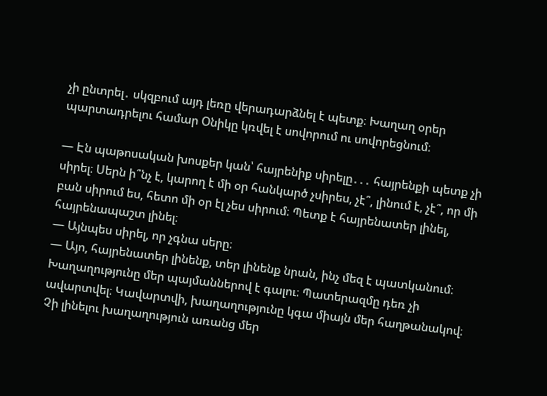չի ընտրել․ սկզբում այդ լեռը վերադարձնել է պետք։ Խաղաղ օրեր պարտադրելու համար Օնիկը կռվել է սովորում ու սովորեցնում։

— Էն պաթոսական խոսքեր կան՝ հայրենիք սիրելը․․․ հայրենքի պետք չի սիրել։ Սերն ի՞նչ է, կարող է մի օր հանկարծ չսիրես, չէ՞, լինում է, չէ՞, որ մի բան սիրում ես, հետո մի օր էլ չես սիրում։ Պետք է հայրենատեր լինել, հայրենապաշտ լինել։
— Այնպես սիրել, որ չգնա սերը։
— Այո, հայրենատեր լինենք, տեր լինենք նրան, ինչ մեզ է պատկանում։ Խաղաղությունը մեր պայմաններով է գալու։ Պատերազմը դեռ չի ավարտվել։ Կավարտվի, խաղաղությունը կգա միայն մեր հաղթանակով։ Չի լինելու խաղաղություն առանց մեր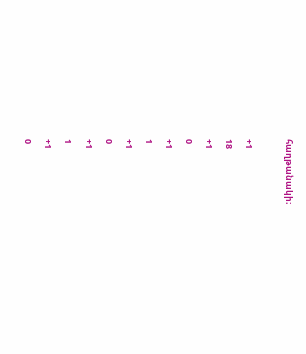հաղթանակի։

+1
18
+1
0
+1
1
+1
0
+1
1
+1
0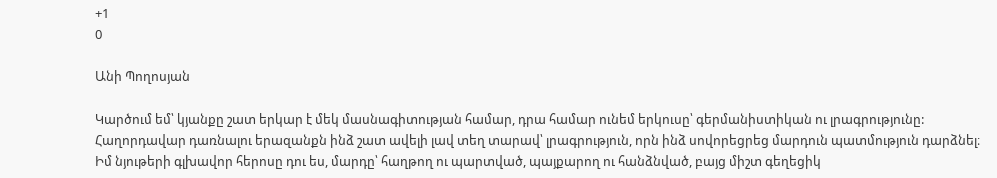+1
0

Անի Պողոսյան

Կարծում եմ՝ կյանքը շատ երկար է մեկ մասնագիտության համար, դրա համար ունեմ երկուսը՝ գերմանիստիկան ու լրագրությունը: Հաղորդավար դառնալու երազանքն ինձ շատ ավելի լավ տեղ տարավ՝ լրագրություն, որն ինձ սովորեցրեց մարդուն պատմություն դարձնել։ Իմ նյութերի գլխավոր հերոսը դու ես, մարդը՝ հաղթող ու պարտված, պայքարող ու հանձնված, բայց միշտ գեղեցիկ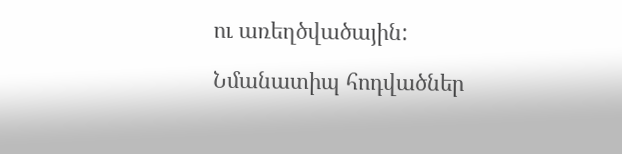ու առեղծվածային:

Նմանատիպ հոդվածներ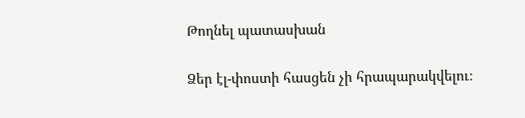Թողնել պատասխան

Ձեր էլ-փոստի հասցեն չի հրապարակվելու։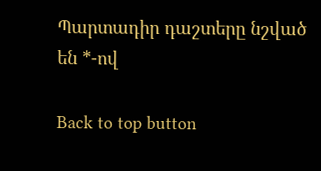Պարտադիր դաշտերը նշված են *-ով

Back to top button